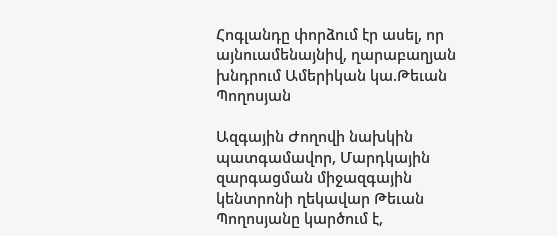Հոգլանդը փորձում էր ասել, որ այնուամենայնիվ, ղարաբաղյան խնդրում Ամերիկան կա.Թեւան Պողոսյան

Ազգային Ժողովի նախկին պատգամավոր, Մարդկային զարգացման միջազգային կենտրոնի ղեկավար Թեւան Պողոսյանը կարծում է,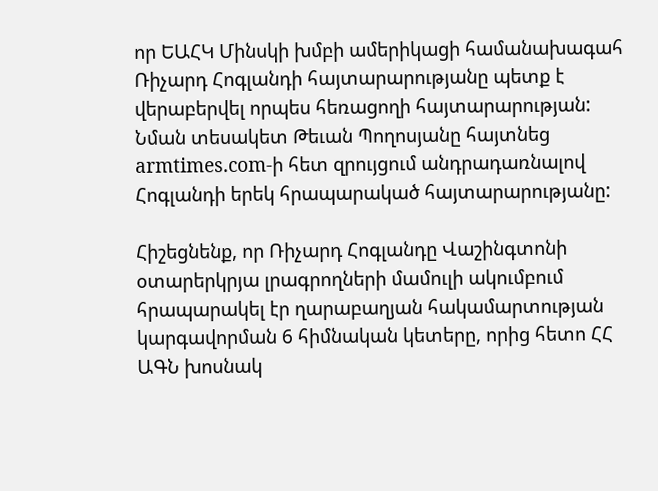որ ԵԱՀԿ Մինսկի խմբի ամերիկացի համանախագահ Ռիչարդ Հոգլանդի հայտարարությանը պետք է վերաբերվել որպես հեռացողի հայտարարության: Նման տեսակետ Թեւան Պողոսյանը հայտնեց armtimes.com-ի հետ զրույցում անդրադառնալով Հոգլանդի երեկ հրապարակած հայտարարությանը:

Հիշեցնենք, որ Ռիչարդ Հոգլանդը Վաշինգտոնի օտարերկրյա լրագրողների մամուլի ակումբում հրապարակել էր ղարաբաղյան հակամարտության կարգավորման 6 հիմնական կետերը, որից հետո ՀՀ ԱԳՆ խոսնակ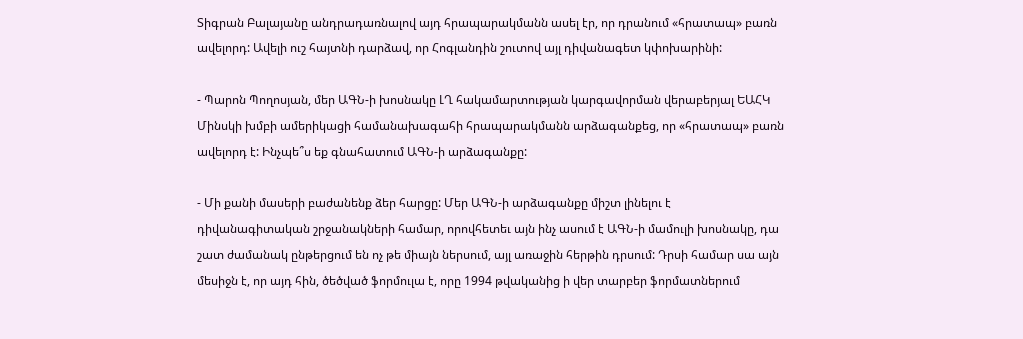Տիգրան Բալայանը անդրադառնալով այդ հրապարակմանն ասել էր, որ դրանում «հրատապ» բառն ավելորդ: Ավելի ուշ հայտնի դարձավ, որ Հոգլանդին շուտով այլ դիվանագետ կփոխարինի:

- Պարոն Պողոսյան, մեր ԱԳՆ-ի խոսնակը ԼՂ հակամարտության կարգավորման վերաբերյալ ԵԱՀԿ Մինսկի խմբի ամերիկացի համանախագահի հրապարակմանն արձագանքեց, որ «հրատապ» բառն ավելորդ է: Ինչպե՞ս եք գնահատում ԱԳՆ-ի արձագանքը:

- Մի քանի մասերի բաժանենք ձեր հարցը: Մեր ԱԳՆ-ի արձագանքը միշտ լինելու է դիվանագիտական շրջանակների համար, որովհետեւ այն ինչ ասում է ԱԳՆ-ի մամուլի խոսնակը, դա շատ ժամանակ ընթերցում են ոչ թե միայն ներսում, այլ առաջին հերթին դրսում: Դրսի համար սա այն մեսիջն է, որ այդ հին, ծեծված ֆորմուլա է, որը 1994 թվականից ի վեր տարբեր ֆորմատներում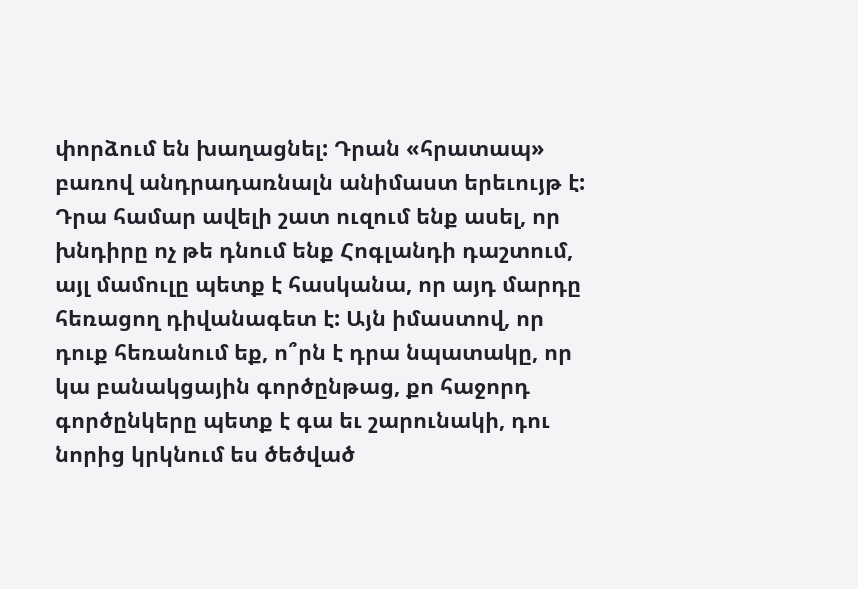փորձում են խաղացնել: Դրան «հրատապ» բառով անդրադառնալն անիմաստ երեւույթ է: Դրա համար ավելի շատ ուզում ենք ասել, որ խնդիրը ոչ թե դնում ենք Հոգլանդի դաշտում, այլ մամուլը պետք է հասկանա, որ այդ մարդը հեռացող դիվանագետ է: Այն իմաստով, որ դուք հեռանում եք, ո՞րն է դրա նպատակը, որ կա բանակցային գործընթաց, քո հաջորդ գործընկերը պետք է գա եւ շարունակի, դու նորից կրկնում ես ծեծված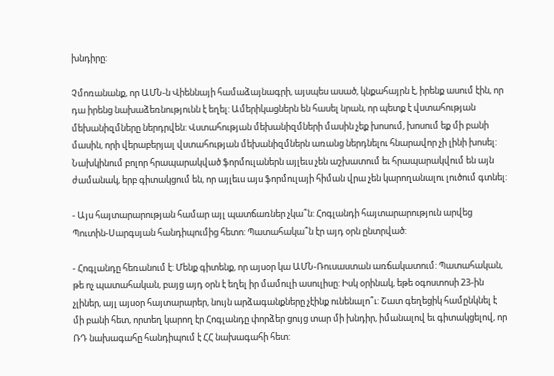խնդիրը:

Չմոռանանք, որ ԱՄՆ-ն Վիեննայի համաձայնագրի, այսպես ասած, կնքահայրն է, իրենք ասում էին, որ դա իրենց նախաձեռնությունն է եղել: Ամերիկացներն են հասել նրան, որ պետք է վստահության մեխանիզմները ներդրվեն: Վստահության մեխանիզմների մասին չեք խոսում, խոսում եք մի բանի մասին, որի վերաբերյալ վստահության մեխանիզմներն առանց ներդնելու հնարավոր չի լինի խոսել: Նախկինում բոլոր հրապարակված ֆորմուլաներն այլեւս չեն աշխատում եւ հրապարակվում են այն ժամանակ, երբ գիտակցում են, որ այլեւս այս ֆորմուլայի հիման վրա չեն կարողանալու լուծում գտնել:

- Այս հայտարարության համար այլ պատճառներ չկա՞ն: Հոգլանդի հայտարարություն արվեց Պուտին-Սարգսյան հանդիպումից հետո: Պատահակա՞ն էր այդ օրն ընտրված:

- Հոգլանդը հեռանում է: Մենք գիտենք, որ այսօր կա ԱՄՆ-Ռուսաստան առճակատում: Պատահական, թե ոչ պատահական, բայց այդ օրն է եղել իր մամուլի ասուլիսը: Իսկ օրինակ, եթե օգոստոսի 23-ին չլիներ, այլ այսօր հայտարարեր, նույն արձագանքները չէինք ունենալո՞ւ: Շատ գեղեցիկ համընկնել է մի բանի հետ, որտեղ կարող էր Հոգլանդը փորձեր ցույց տար մի խնդիր, իմանալով եւ գիտակցելով, որ ՌԴ նախագահը հանդիպում է ՀՀ նախագահի հետ: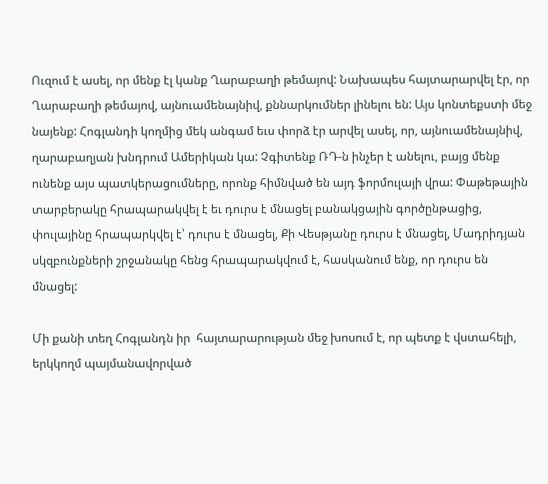Ուզում է ասել, որ մենք էլ կանք Ղարաբաղի թեմայով: Նախապես հայտարարվել էր, որ Ղարաբաղի թեմայով, այնուամենայնիվ, քննարկումներ լինելու են: Այս կոնտեքստի մեջ նայենք: Հոգլանդի կողմից մեկ անգամ եւս փորձ էր արվել ասել, որ, այնուամենայնիվ, ղարաբաղյան խնդրում Ամերիկան կա: Չգիտենք ՌԴ-ն ինչեր է անելու, բայց մենք ունենք այս պատկերացումները, որոնք հիմնված են այդ ֆորմուլայի վրա: Փաթեթային տարբերակը հրապարակվել է եւ դուրս է մնացել բանակցային գործընթացից, փուլայինը հրապարկվել է՝ դուրս է մնացել, Քի Վեսթյանը դուրս է մնացել, Մադրիդյան սկզբունքների շրջանակը հենց հրապարակվում է, հասկանում ենք, որ դուրս են մնացել:

Մի քանի տեղ Հոգլանդն իր  հայտարարության մեջ խոսում է, որ պետք է վստահելի, երկկողմ պայմանավորված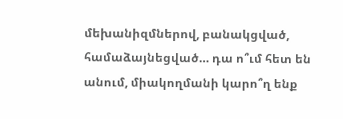մեխանիզմներով, բանակցված, համաձայնեցված… դա ո՞ւմ հետ են անում, միակողմանի կարո՞ղ ենք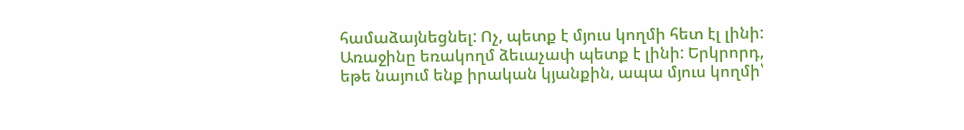համաձայնեցնել: Ոչ, պետք է մյուս կողմի հետ էլ լինի: Առաջինը եռակողմ ձեւաչափ պետք է լինի: Երկրորդ, եթե նայում ենք իրական կյանքին, ապա մյուս կողմի՝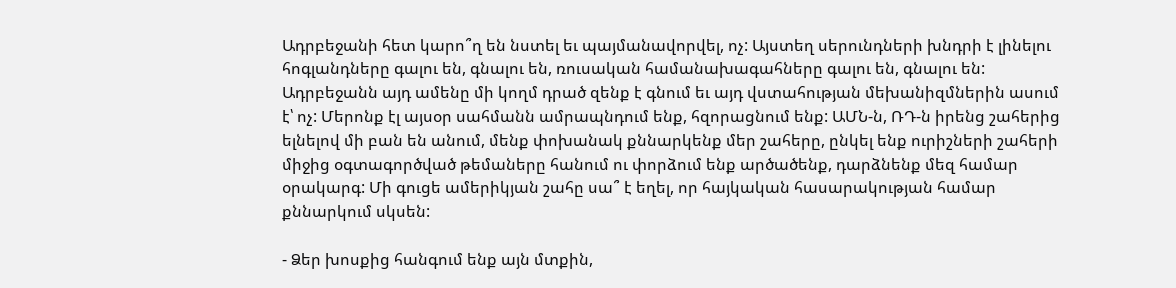Ադրբեջանի հետ կարո՞ղ են նստել եւ պայմանավորվել, ոչ: Այստեղ սերունդների խնդրի է լինելու հոգլանդները գալու են, գնալու են, ռուսական համանախագահները գալու են, գնալու են: Ադրբեջանն այդ ամենը մի կողմ դրած զենք է գնում եւ այդ վստահության մեխանիզմներին ասում է՝ ոչ: Մերոնք էլ այսօր սահմանն ամրապնդում ենք, հզորացնում ենք: ԱՄՆ-ն, ՌԴ-ն իրենց շահերից ելնելով մի բան են անում, մենք փոխանակ քննարկենք մեր շահերը, ընկել ենք ուրիշների շահերի միջից օգտագործված թեմաները հանում ու փորձում ենք արծածենք, դարձնենք մեզ համար օրակարգ: Մի գուցե ամերիկյան շահը սա՞ է եղել, որ հայկական հասարակության համար քննարկում սկսեն:

- Ձեր խոսքից հանգում ենք այն մտքին,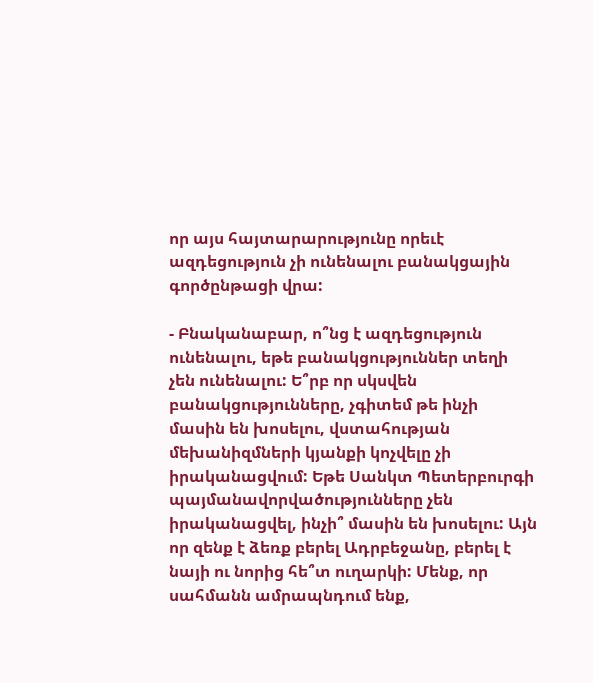որ այս հայտարարությունը որեւէ ազդեցություն չի ունենալու բանակցային գործընթացի վրա:

- Բնականաբար, ո՞նց է ազդեցություն ունենալու, եթե բանակցություններ տեղի չեն ունենալու: Ե՞րբ որ սկսվեն բանակցությունները, չգիտեմ թե ինչի մասին են խոսելու, վստահության մեխանիզմների կյանքի կոչվելը չի իրականացվում: Եթե Սանկտ Պետերբուրգի պայմանավորվածությունները չեն իրականացվել, ինչի՞ մասին են խոսելու: Այն որ զենք է ձեռք բերել Ադրբեջանը, բերել է նայի ու նորից հե՞տ ուղարկի: Մենք, որ սահմանն ամրապնդում ենք,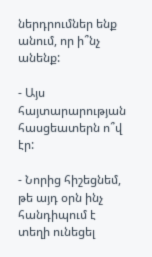ներդրումներ ենք անում, որ ի՞նչ անենք:

- Այս հայտարարության հասցեատերն ո՞վ էր:

- Նորից հիշեցնեմ, թե այդ օրն ինչ հանդիպում է տեղի ունեցել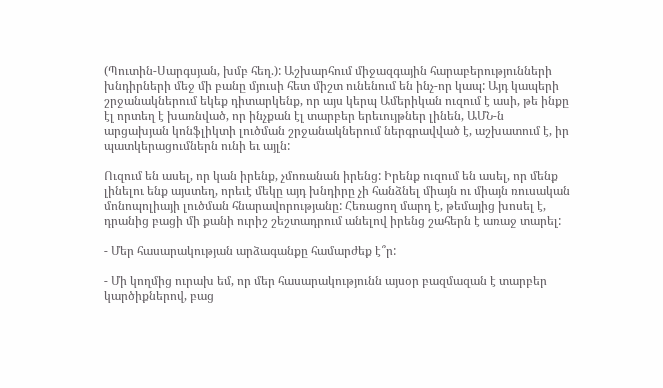(Պուտին-Սարգսյան, խմբ հեղ.): Աշխարհում միջազգային հարաբերությունների խնդիրների մեջ մի բանը մյուսի հետ միշտ ունենում են ինչ-որ կապ: Այդ կապերի շրջանակներում եկեք դիտարկենք, որ այս կերպ Ամերիկան ուզում է ասի, թե ինքը էլ որտեղ է խառնված, որ ինչքան էլ տարբեր երեւույթներ լինեն, ԱՄՆ-ն արցախյան կոնֆլիկտի լուծման շրջանակներում ներգրավված է, աշխատում է, իր պատկերացումներն ունի եւ այլն:

Ուզում են ասել, որ կան իրենք, չմոռանան իրենց: Իրենք ուզում են ասել, որ մենք լինելու ենք այստեղ, որեւէ մեկը այդ խնդիրը չի հանձնել միայն ու միայն ռուսական մոնոպոլիայի լուծման հնարավորությանը: Հեռացող մարդ է, թեմայից խոսել է, դրանից բացի մի քանի ուրիշ շեշտադրում անելով իրենց շահերն է առաջ տարել:

- Մեր հասարակության արձագանքը համարժեք է՞ր:

- Մի կողմից ուրախ եմ, որ մեր հասարակությունն այսօր բազմազան է տարբեր կարծիքներով, բաց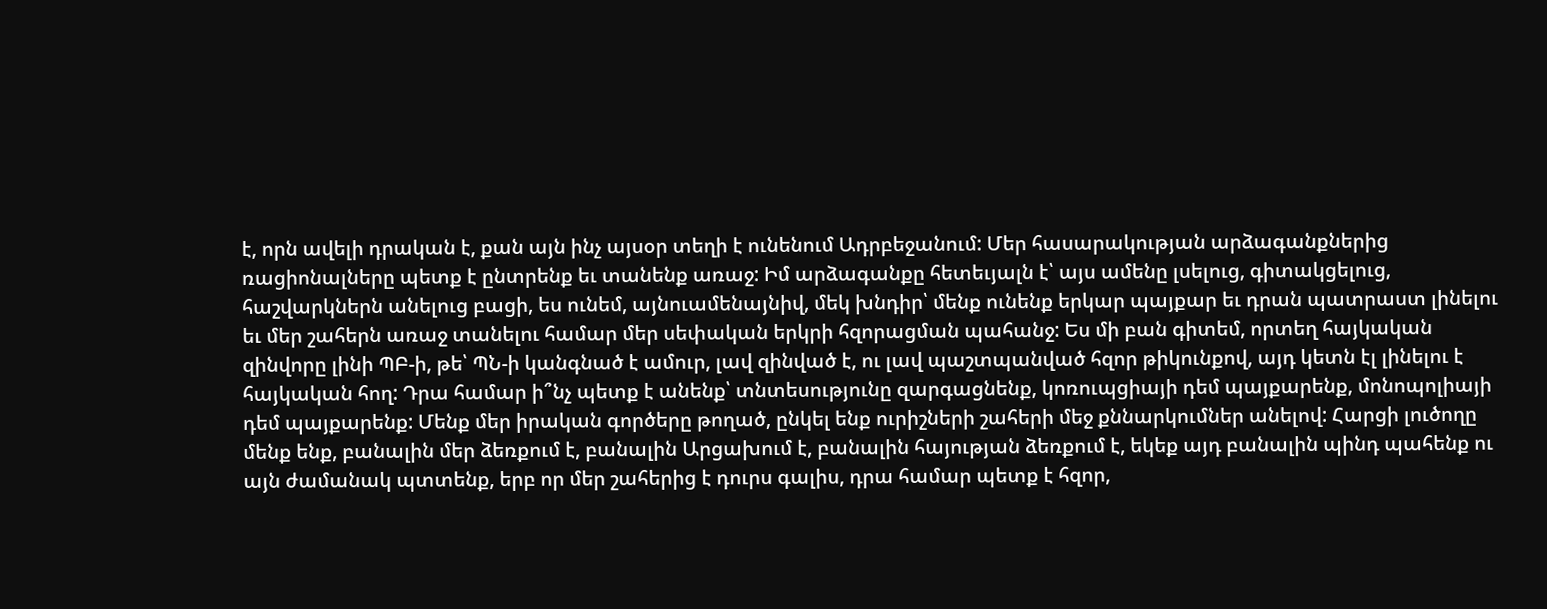է, որն ավելի դրական է, քան այն ինչ այսօր տեղի է ունենում Ադրբեջանում: Մեր հասարակության արձագանքներից ռացիոնալները պետք է ընտրենք եւ տանենք առաջ: Իմ արձագանքը հետեւյալն է՝ այս ամենը լսելուց, գիտակցելուց, հաշվարկներն անելուց բացի, ես ունեմ, այնուամենայնիվ, մեկ խնդիր՝ մենք ունենք երկար պայքար եւ դրան պատրաստ լինելու եւ մեր շահերն առաջ տանելու համար մեր սեփական երկրի հզորացման պահանջ: Ես մի բան գիտեմ, որտեղ հայկական զինվորը լինի ՊԲ-ի, թե՝ ՊՆ-ի կանգնած է ամուր, լավ զինված է, ու լավ պաշտպանված հզոր թիկունքով, այդ կետն էլ լինելու է հայկական հող: Դրա համար ի՞նչ պետք է անենք՝ տնտեսությունը զարգացնենք, կոռուպցիայի դեմ պայքարենք, մոնոպոլիայի դեմ պայքարենք: Մենք մեր իրական գործերը թողած, ընկել ենք ուրիշների շահերի մեջ քննարկումներ անելով: Հարցի լուծողը մենք ենք, բանալին մեր ձեռքում է, բանալին Արցախում է, բանալին հայության ձեռքում է, եկեք այդ բանալին պինդ պահենք ու այն ժամանակ պտտենք, երբ որ մեր շահերից է դուրս գալիս, դրա համար պետք է հզոր,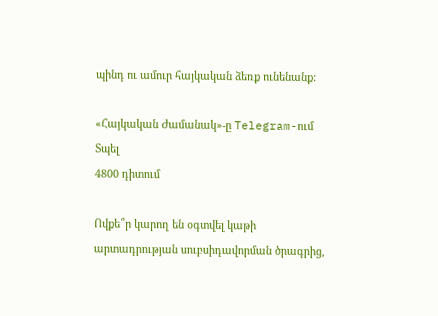պինդ ու ամուր հայկական ձեռք ունենանք:

«Հայկական Ժամանակ»-ը Telegram-ում
Տպել
4800 դիտում

Ովքե՞ր կարող են օգտվել կաթի արտադրության սուբսիդավորման ծրագրից,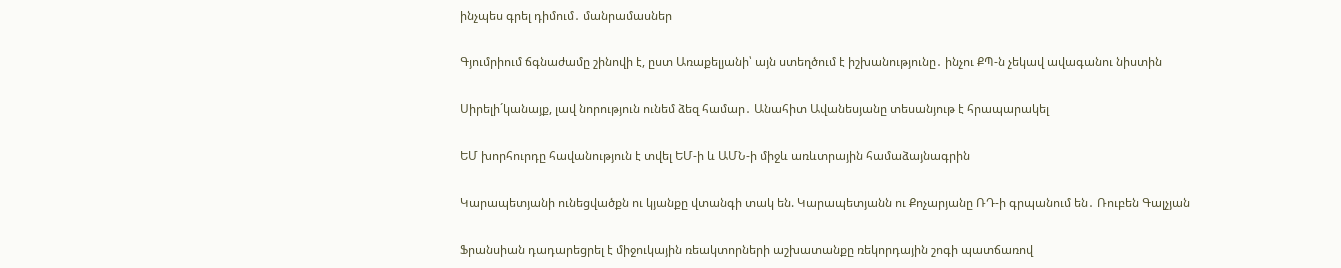ինչպես գրել դիմում․ մանրամասներ

Գյումրիում ճգնաժամը շինովի է, ըստ Առաքելյանի՝ այն ստեղծում է իշխանությունը․ ինչու ՔՊ-ն չեկավ ավագանու նիստին

Սիրելի´կանայք, լավ նորություն ունեմ ձեզ համար․ Անահիտ Ավանեսյանը տեսանյութ է հրապարակել

ԵՄ խորհուրդը հավանություն է տվել ԵՄ-ի և ԱՄՆ-ի միջև առևտրային համաձայնագրին

Կարապետյանի ունեցվածքն ու կյանքը վտանգի տակ են. Կարապետյանն ու Քոչարյանը ՌԴ-ի գրպանում են․ Ռուբեն Գալչյան

Ֆրանսիան դադարեցրել է միջուկային ռեակտորների աշխատանքը ռեկորդային շոգի պատճառով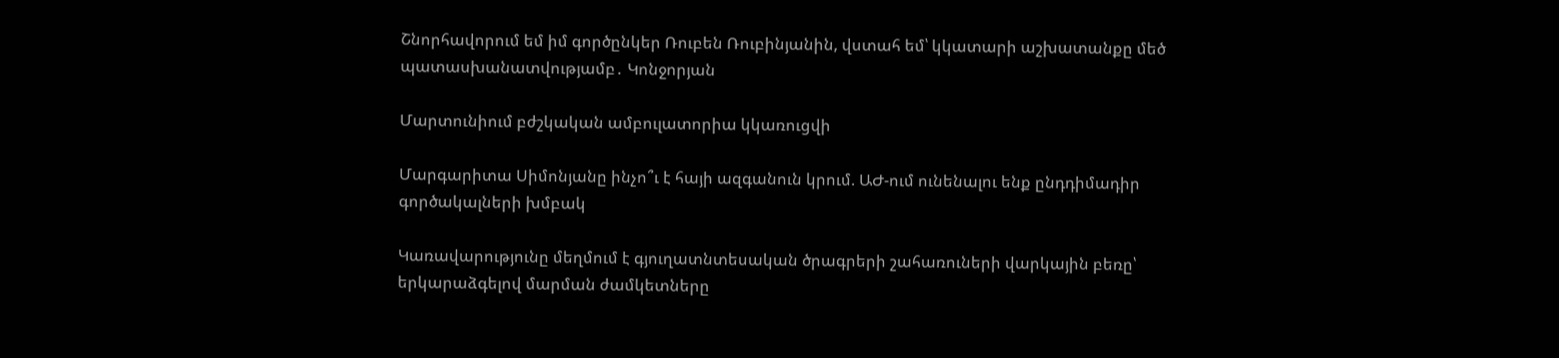Շնորհավորում եմ իմ գործընկեր Ռուբեն Ռուբինյանին, վստահ եմ՝ կկատարի աշխատանքը մեծ պատասխանատվությամբ․ Կոնջորյան

Մարտունիում բժշկական ամբուլատորիա կկառուցվի

Մարգարիտա Սիմոնյանը ինչո՞ւ է հայի ազգանուն կրում. ԱԺ-ում ունենալու ենք ընդդիմադիր գործակալների խմբակ

Կառավարությունը մեղմում է գյուղատնտեսական ծրագրերի շահառուների վարկային բեռը՝ երկարաձգելով մարման ժամկետները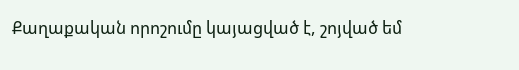Քաղաքական որոշումը կայացված է, շոյված եմ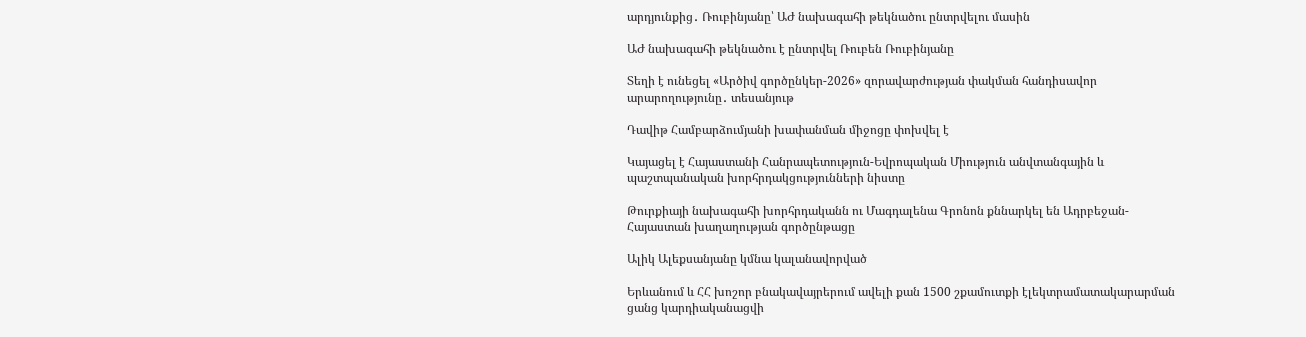արդյունքից․ Ռուբինյանը՝ ԱԺ նախագահի թեկնածու ընտրվելու մասին

ԱԺ նախագահի թեկնածու է ընտրվել Ռուբեն Ռուբինյանը

Տեղի է ունեցել «Արծիվ գործընկեր-2026» զորավարժության փակման հանդիսավոր արարողությունը․ տեսանյութ

Դավիթ Համբարձումյանի խափանման միջոցը փոխվել է

Կայացել է Հայաստանի Հանրապետություն-Եվրոպական Միություն անվտանգային և պաշտպանական խորհրդակցությունների նիստը

Թուրքիայի նախագահի խորհրդականն ու Մագդալենա Գրոնոն քննարկել են Ադրբեջան-Հայաստան խաղաղության գործընթացը

Ալիկ Ալեքսանյանը կմնա կալանավորված

Երևանում և ՀՀ խոշոր բնակավայրերում ավելի քան 1500 շքամուտքի էլեկտրամատակարարման ցանց կարդիականացվի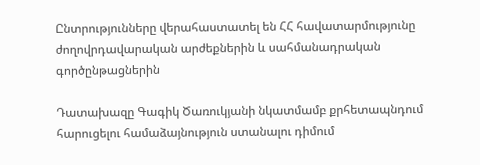Ընտրությունները վերահաստատել են ՀՀ հավատարմությունը ժողովրդավարական արժեքներին և սահմանադրական գործընթացներին

Դատախազը Գագիկ Ծառուկյանի նկատմամբ քրհետապնդում հարուցելու համաձայնություն ստանալու դիմում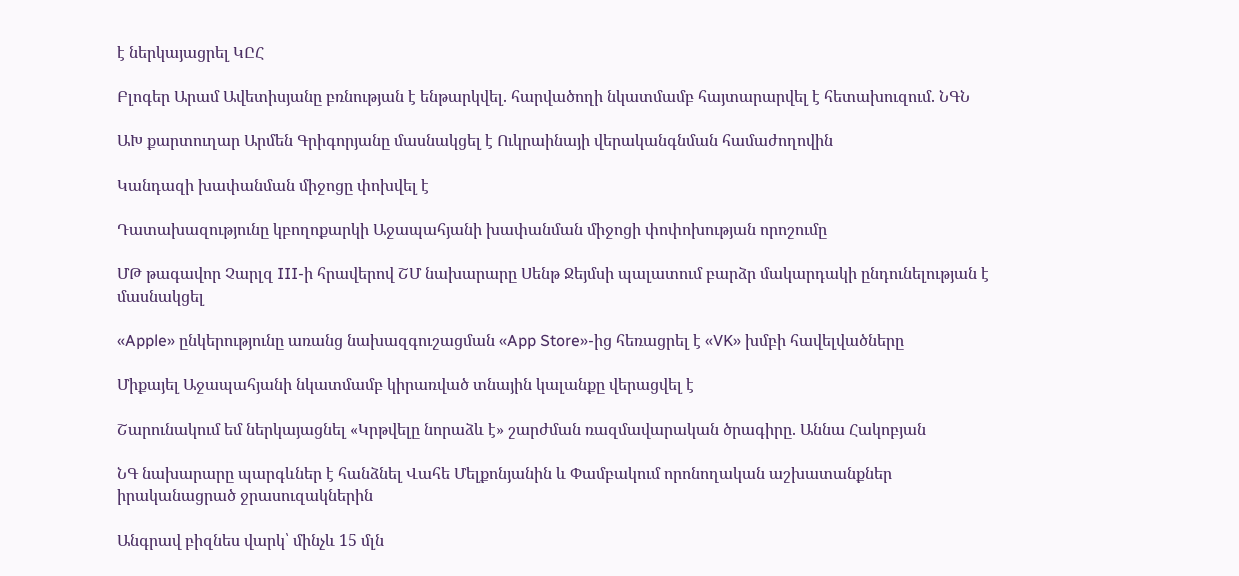է ներկայացրել ԿԸՀ

Բլոգեր Արամ Ավետիսյանը բռնության է ենթարկվել. հարվածողի նկատմամբ հայտարարվել է հետախուզում. ՆԳՆ

ԱԽ քարտուղար Արմեն Գրիգորյանը մասնակցել է Ուկրաինայի վերականգնման համաժողովին

Կանդազի խափանման միջոցը փոխվել է

Դատախազությունը կբողոքարկի Աջապահյանի խափանման միջոցի փոփոխության որոշումը

ՄԹ թագավոր Չարլզ III-ի հրավերով ՇՄ նախարարը Սենթ Ջեյմսի պալատում բարձր մակարդակի ընդունելության է մասնակցել

«Apple» ընկերությունը առանց նախազգուշացման «App Store»-ից հեռացրել է «VK» խմբի հավելվածները

Միքայել Աջապահյանի նկատմամբ կիրառված տնային կալանքը վերացվել է

Շարունակում եմ ներկայացնել «Կրթվելը նորաձև է» շարժման ռազմավարական ծրագիրը. Աննա Հակոբյան

ՆԳ նախարարը պարգևներ է հանձնել Վահե Մելքոնյանին և Փամբակում որոնողական աշխատանքներ իրականացրած ջրասուզակներին

Անգրավ բիզնես վարկ՝ մինչև 15 մլն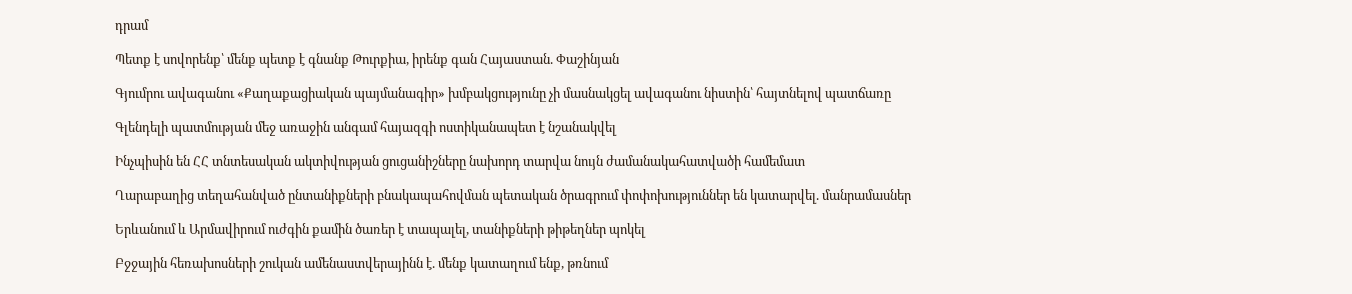դրամ

Պետք է սովորենք՝ մենք պետք է գնանք Թուրքիա, իրենք գան Հայաստան. Փաշինյան

Գյումրու ավագանու «Քաղաքացիական պայմանագիր» խմբակցությունը չի մասնակցել ավագանու նիստին՝ հայտնելով պատճառը

Գլենդելի պատմության մեջ առաջին անգամ հայազգի ոստիկանապետ է նշանակվել

Ինչպիսին են ՀՀ տնտեսական ակտիվության ցուցանիշները նախորդ տարվա նույն ժամանակահատվածի համեմատ

Ղարաբաղից տեղահանված ընտանիքների բնակապահովման պետական ծրագրում փոփոխություններ են կատարվել. մանրամասներ

Երևանում և Արմավիրում ուժգին քամին ծառեր է տապալել, տանիքների թիթեղներ պոկել

Բջջային հեռախոսների շուկան ամենաստվերայինն է. մենք կատաղում ենք, թռնում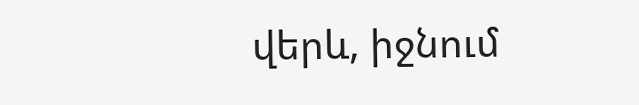վերև, իջնում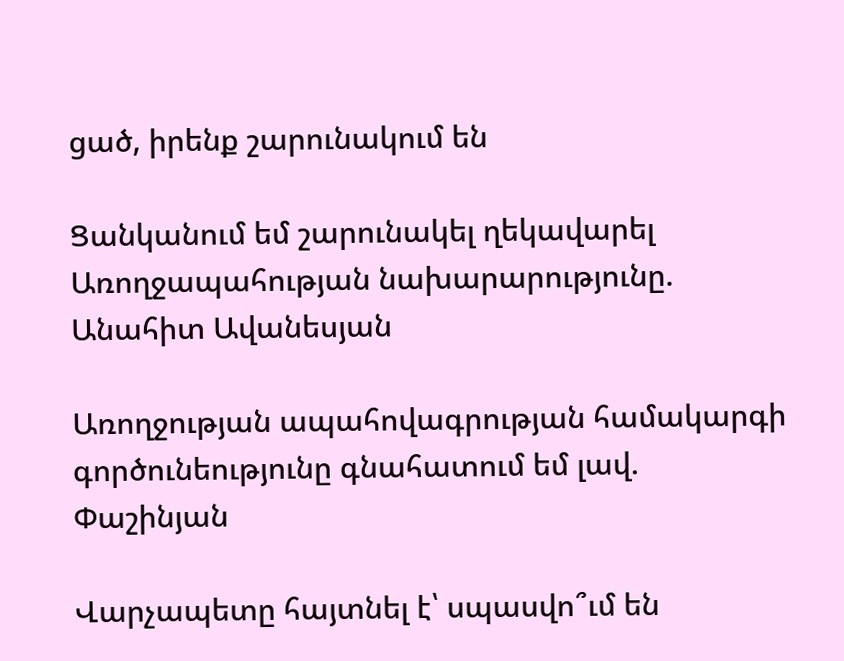ցած, իրենք շարունակում են

Ցանկանում եմ շարունակել ղեկավարել Առողջապահության նախարարությունը. Անահիտ Ավանեսյան

Առողջության ապահովագրության համակարգի գործունեությունը գնահատում եմ լավ. Փաշինյան

Վարչապետը հայտնել է՝ սպասվո՞ւմ են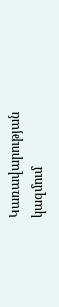Կառավարության կազմում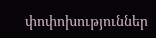փոփոխություններ